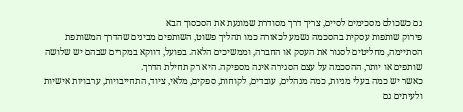גם כשכולם מסכימים לסיים, צריך דרך מסודרת שמונעת את הסכסוך הבא
פירוק שותפות עסקית בהסכמה נשמע לכאורה כמו תהליך פשוט, השותפים מבינים שהדרך המשותפת הסתיימה, מחליטים לסגור את העסק או החברה, וממשיכים הלאה. בפועל, דווקא במקרים שבהם יש שלושה שותפים או יותר, ההסכמה על עצם הסגירה אינה מספיקה. היא רק תחילת הדרך.
כאשר יש כמה בעלי מניות, כמה מנהלים, עובדים, לקוחות, ספקים, מלאי, ציוד, התחייבויות, ערבויות אישיות ולעיתים גם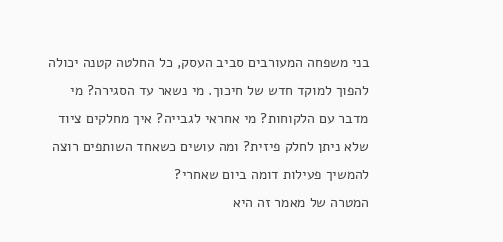בני משפחה המעורבים סביב העסק, כל החלטה קטנה יכולה להפוך למוקד חדש של חיכוך. מי נשאר עד הסגירה? מי מדבר עם הלקוחות? מי אחראי לגבייה? איך מחלקים ציוד שלא ניתן לחלק פיזית? ומה עושים כשאחד השותפים רוצה להמשיך פעילות דומה ביום שאחרי?
המטרה של מאמר זה היא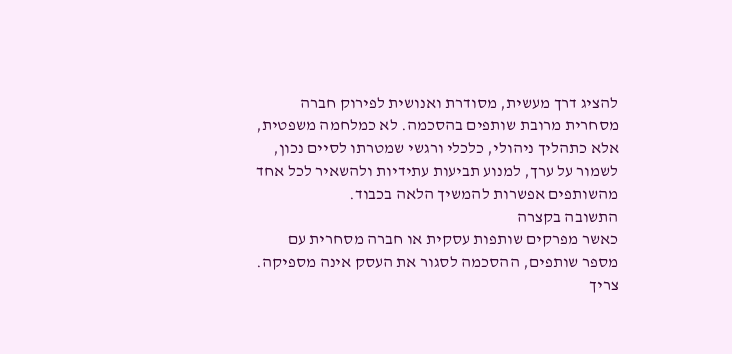להציג דרך מעשית, מסודרת ואנושית לפירוק חברה מסחרית מרובת שותפים בהסכמה. לא כמלחמה משפטית, אלא כתהליך ניהולי, כלכלי ורגשי שמטרתו לסיים נכון, לשמור על ערך, למנוע תביעות עתידיות ולהשאיר לכל אחד מהשותפים אפשרות להמשיך הלאה בכבוד.
התשובה בקצרה
כאשר מפרקים שותפות עסקית או חברה מסחרית עם מספר שותפים, ההסכמה לסגור את העסק אינה מספיקה. צריך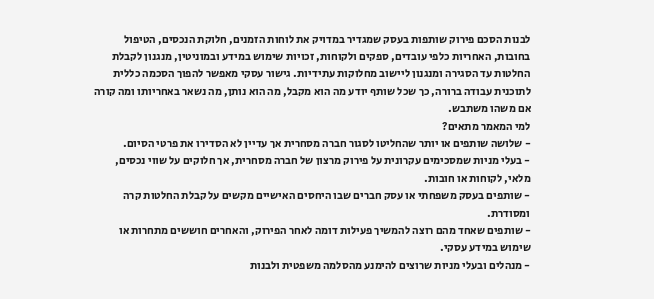לבנות הסכם פירוק שותפות בעסק שמגדיר במדויק את לוחות הזמנים, חלוקת הנכסים, הטיפול בחובות, האחריות כלפי עובדים, ספקים ולקוחות, זכויות שימוש במידע ובמוניטין, מנגנון לקבלת החלטות עד הסגירה ומנגנון ליישוב מחלוקות עתידיות. גישור עסקי מאפשר להפוך הסכמה כללית לתוכנית עבודה ברורה, כך שכל שותף יודע מה הוא מקבל, מה הוא נותן, מה נשאר באחריותו ומה קורה אם משהו משתבש.
למי המאמר מתאים?
- שלושה שותפים או יותר שהחליטו לסגור חברה מסחרית אך עדיין לא הסדירו את פרטי הסיום.
- בעלי מניות שמסכימים עקרונית על פירוק מרצון של חברה מסחרית, אך חלוקים על שווי נכסים, מלאי, לקוחות או חובות.
- שותפים בעסק משפחתי או עסק חברים שבו היחסים האישיים מקשים על קבלת החלטות קרה ומסודרת.
- שותפים שאחד מהם רוצה להמשיך פעילות דומה לאחר הפירוק, והאחרים חוששים מתחרות או שימוש במידע עסקי.
- מנהלים ובעלי מניות שרוצים להימנע מהסלמה משפטית ולבנות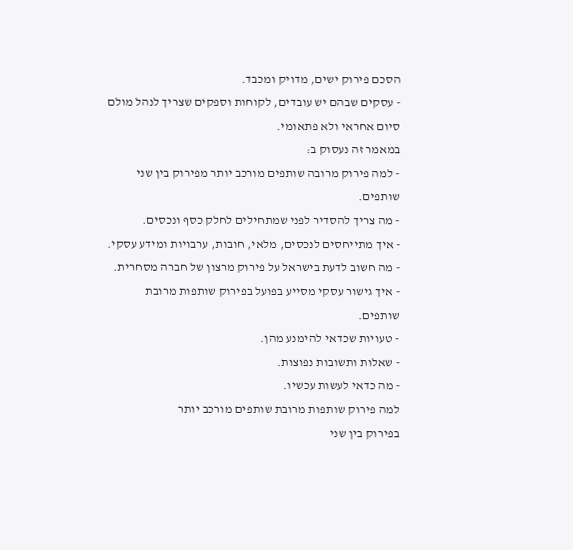הסכם פירוק ישים, מדויק ומכבד.
- עסקים שבהם יש עובדים, לקוחות וספקים שצריך לנהל מולם סיום אחראי ולא פתאומי.
במאמר זה נעסוק ב:
- למה פירוק מרובה שותפים מורכב יותר מפירוק בין שני שותפים.
- מה צריך להסדיר לפני שמתחילים לחלק כסף ונכסים.
- איך מתייחסים לנכסים, מלאי, חובות, ערבויות ומידע עסקי.
- מה חשוב לדעת בישראל על פירוק מרצון של חברה מסחרית.
- איך גישור עסקי מסייע בפועל בפירוק שותפות מרובת שותפים.
- טעויות שכדאי להימנע מהן.
- שאלות ותשובות נפוצות.
- מה כדאי לעשות עכשיו.
למה פירוק שותפות מרובת שותפים מורכב יותר
בפירוק בין שני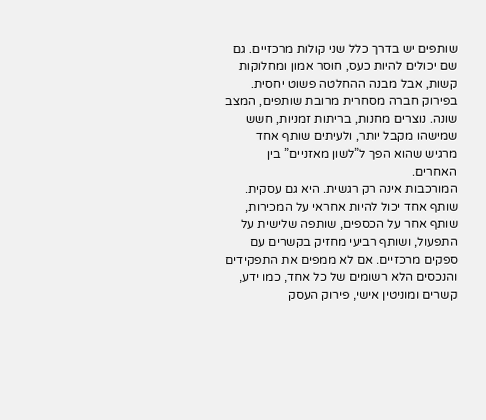שותפים יש בדרך כלל שני קולות מרכזיים. גם שם יכולים להיות כעס, חוסר אמון ומחלוקות קשות, אבל מבנה ההחלטה פשוט יחסית. בפירוק חברה מסחרית מרובת שותפים, המצב שונה. נוצרים מחנות, בריתות זמניות, חשש שמישהו מקבל יותר, ולעיתים שותף אחד מרגיש שהוא הפך ל”לשון מאזניים” בין האחרים.
המורכבות אינה רק רגשית. היא גם עסקית. שותף אחד יכול להיות אחראי על המכירות, שותף אחר על הכספים, שותפה שלישית על התפעול, ושותף רביעי מחזיק בקשרים עם ספקים מרכזיים. אם לא ממפים את התפקידים והנכסים הלא רשומים של כל אחד, כמו ידע, קשרים ומוניטין אישי, פירוק העסק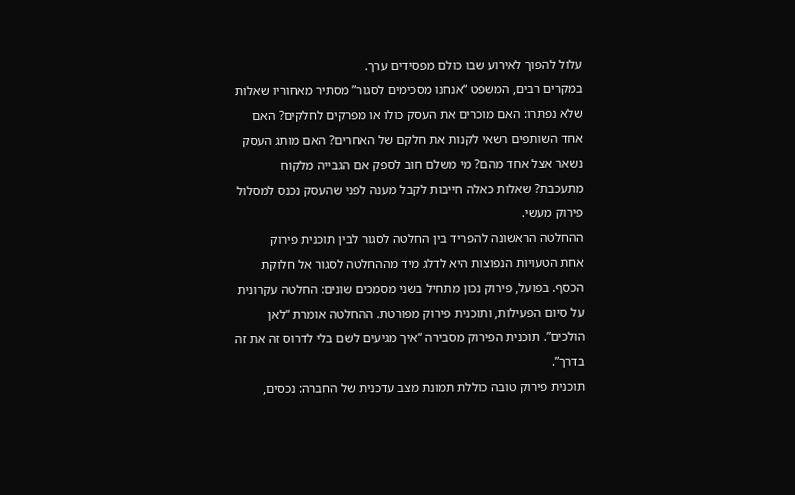עלול להפוך לאירוע שבו כולם מפסידים ערך.
במקרים רבים, המשפט “אנחנו מסכימים לסגור” מסתיר מאחוריו שאלות שלא נפתרו: האם מוכרים את העסק כולו או מפרקים לחלקים? האם אחד השותפים רשאי לקנות את חלקם של האחרים? האם מותג העסק נשאר אצל אחד מהם? מי משלם חוב לספק אם הגבייה מלקוח מתעכבת? שאלות כאלה חייבות לקבל מענה לפני שהעסק נכנס למסלול פירוק מעשי.
ההחלטה הראשונה להפריד בין החלטה לסגור לבין תוכנית פירוק
אחת הטעויות הנפוצות היא לדלג מיד מההחלטה לסגור אל חלוקת הכסף. בפועל, פירוק נכון מתחיל בשני מסמכים שונים: החלטה עקרונית על סיום הפעילות, ותוכנית פירוק מפורטת. ההחלטה אומרת “לאן הולכים”. תוכנית הפירוק מסבירה “איך מגיעים לשם בלי לדרוס זה את זה בדרך”.
תוכנית פירוק טובה כוללת תמונת מצב עדכנית של החברה: נכסים,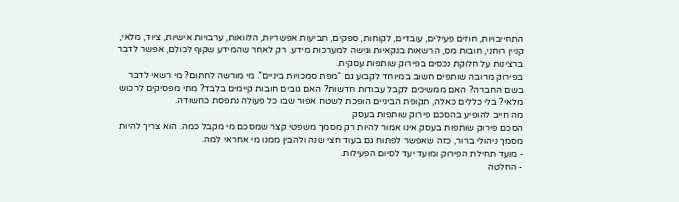התחייבויות, חוזים פעילים, עובדים, לקוחות, ספקים, תביעות אפשריות, הלוואות, ערבויות אישיות, ציוד, מלאי, קניין רוחני, חובות מס, הרשאות בנקאיות וגישה למערכות מידע. רק לאחר שהמידע שקוף לכולם, אפשר לדבר ברצינות על חלוקת נכסים בפירוק שותפות עסקית.
בפירוק מרובה שותפים חשוב במיוחד לקבוע גם “מפת סמכויות ביניים”. מי מורשה לחתום? מי רשאי לדבר בשם החברה? האם ממשיכים לקבל עבודות חדשות? האם גובים חובות קיימים בלבד? מתי מפסיקים לרכוש מלאי? בלי כללים כאלה, תקופת הביניים הופכת לשטח אפור שבו כל פעולה נתפסת כחשודה.
מה חייב להופיע בהסכם פירוק שותפות בעסק
הסכם פירוק שותפות בעסק אינו אמור להיות רק מסמך משפטי קצר שמסכם מי מקבל כמה. הוא צריך להיות מסמך ניהולי ברור, כזה שאפשר לפתוח גם בעוד חצי שנה ולהבין ממנו מי אחראי למה.
- מועד תחילת הפירוק ומועד יעד לסיום הפעילות.
- החלטה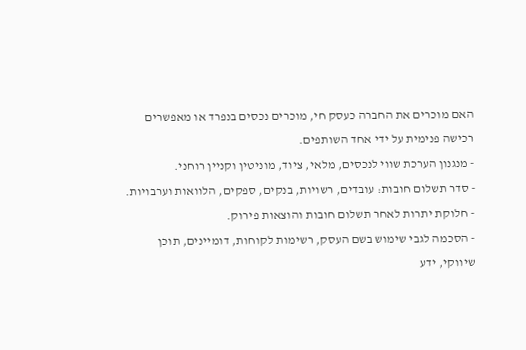האם מוכרים את החברה כעסק חי, מוכרים נכסים בנפרד או מאפשרים רכישה פנימית על ידי אחד השותפים.
- מנגנון הערכת שווי לנכסים, מלאי, ציוד, מוניטין וקניין רוחני.
- סדר תשלום חובות: עובדים, רשויות, בנקים, ספקים, הלוואות וערבויות.
- חלוקת יתרות לאחר תשלום חובות והוצאות פירוק.
- הסכמה לגבי שימוש בשם העסק, רשימות לקוחות, דומיינים, תוכן שיווקי, ידע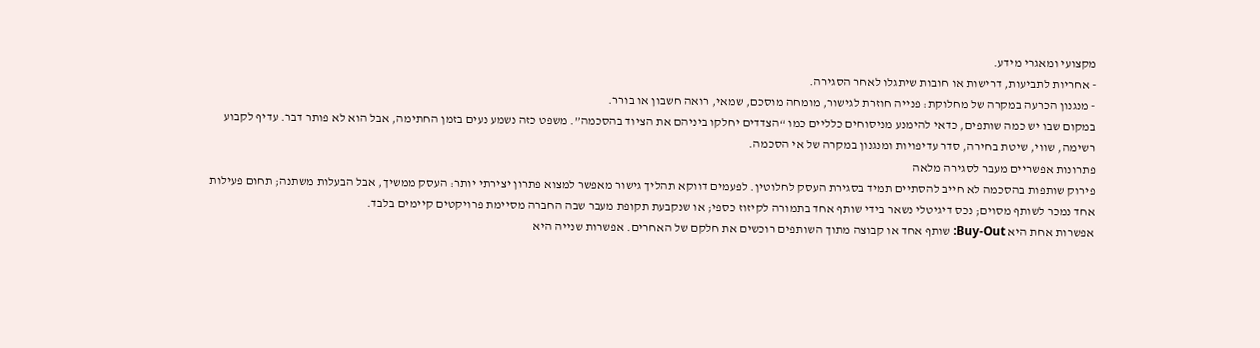מקצועי ומאגרי מידע.
- אחריות לתביעות, דרישות או חובות שיתגלו לאחר הסגירה.
- מנגנון הכרעה במקרה של מחלוקת: פנייה חוזרת לגישור, מומחה מוסכם, שמאי, רואה חשבון או בורר.
במקום שבו יש כמה שותפים, כדאי להימנע מניסוחים כלליים כמו “הצדדים יחלקו ביניהם את הציוד בהסכמה”. משפט כזה נשמע נעים בזמן החתימה, אבל הוא לא פותר דבר. עדיף לקבוע רשימה, שווי, שיטת בחירה, סדר עדיפויות ומנגנון במקרה של אי הסכמה.
פתרונות אפשריים מעבר לסגירה מלאה
פירוק שותפות בהסכמה לא חייב להסתיים תמיד בסגירת העסק לחלוטין. לפעמים דווקא תהליך גישור מאפשר למצוא פתרון יצירתי יותר: העסק ממשיך, אבל הבעלות משתנה; תחום פעילות אחד נמכר לשותף מסוים; נכס דיגיטלי נשאר בידי שותף אחד בתמורה לקיזוז כספי; או שנקבעת תקופת מעבר שבה החברה מסיימת פרויקטים קיימים בלבד.
אפשרות אחת היא Buy-Out: שותף אחד או קבוצה מתוך השותפים רוכשים את חלקם של האחרים. אפשרות שנייה היא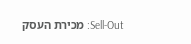Sell-Out: מכירת העסק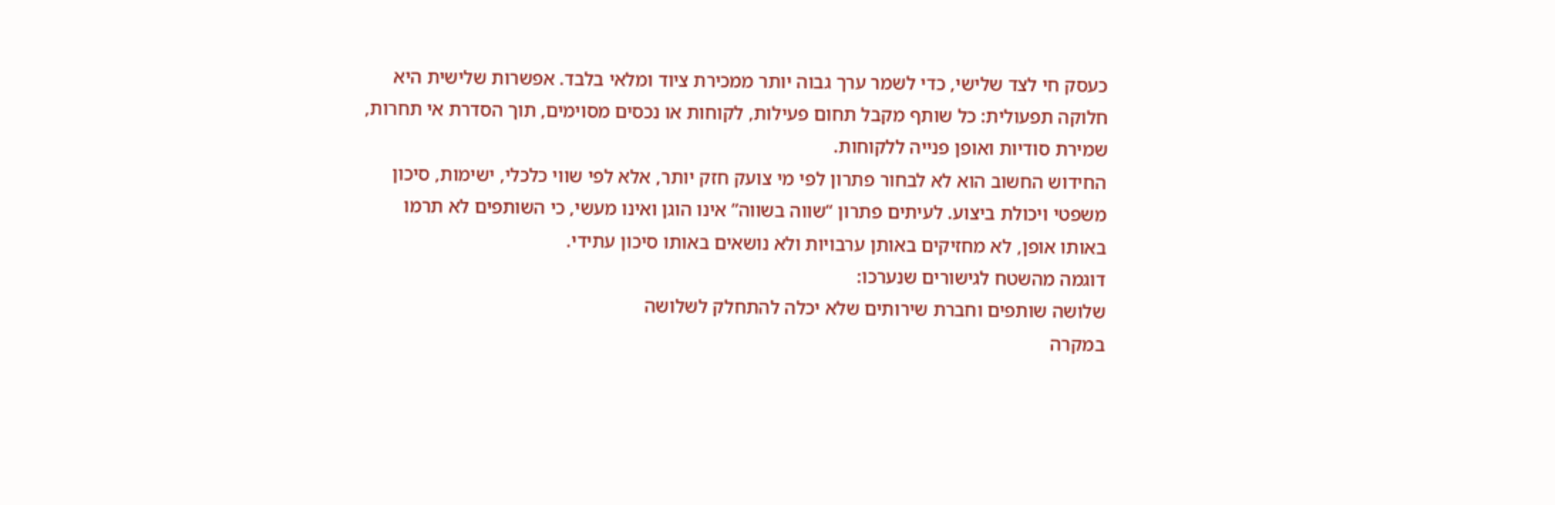כעסק חי לצד שלישי, כדי לשמר ערך גבוה יותר ממכירת ציוד ומלאי בלבד. אפשרות שלישית היא חלוקה תפעולית: כל שותף מקבל תחום פעילות, לקוחות או נכסים מסוימים, תוך הסדרת אי תחרות, שמירת סודיות ואופן פנייה ללקוחות.
החידוש החשוב הוא לא לבחור פתרון לפי מי צועק חזק יותר, אלא לפי שווי כלכלי, ישימות, סיכון משפטי ויכולת ביצוע. לעיתים פתרון “שווה בשווה” אינו הוגן ואינו מעשי, כי השותפים לא תרמו באותו אופן, לא מחזיקים באותן ערבויות ולא נושאים באותו סיכון עתידי.
דוגמה מהשטח לגישורים שנערכו:
שלושה שותפים וחברת שירותים שלא יכלה להתחלק לשלושה
במקרה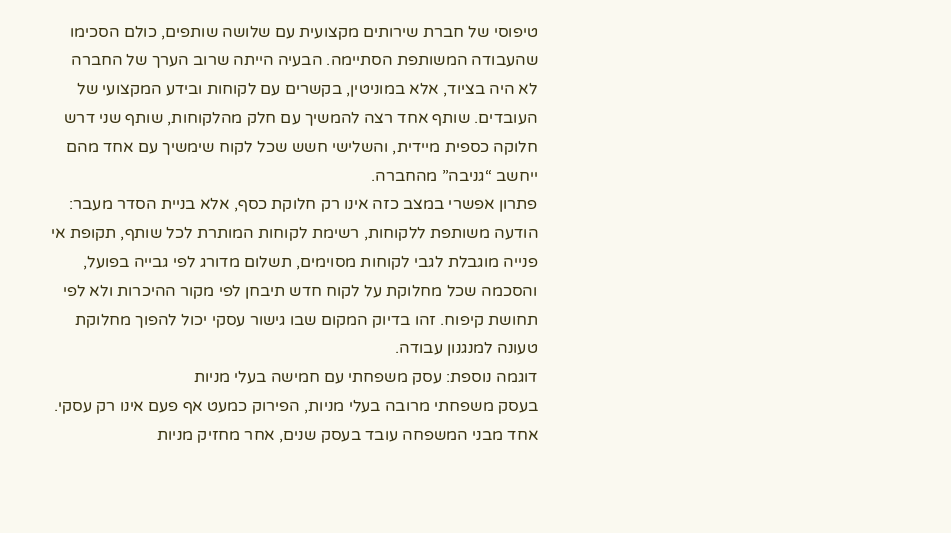טיפוסי של חברת שירותים מקצועית עם שלושה שותפים, כולם הסכימו שהעבודה המשותפת הסתיימה. הבעיה הייתה שרוב הערך של החברה לא היה בציוד, אלא במוניטין, בקשרים עם לקוחות ובידע המקצועי של העובדים. שותף אחד רצה להמשיך עם חלק מהלקוחות, שותף שני דרש חלוקה כספית מיידית, והשלישי חשש שכל לקוח שימשיך עם אחד מהם ייחשב “גניבה” מהחברה.
פתרון אפשרי במצב כזה אינו רק חלוקת כסף, אלא בניית הסדר מעבר: הודעה משותפת ללקוחות, רשימת לקוחות המותרת לכל שותף, תקופת אי פנייה מוגבלת לגבי לקוחות מסוימים, תשלום מדורג לפי גבייה בפועל, והסכמה שכל מחלוקת על לקוח חדש תיבחן לפי מקור ההיכרות ולא לפי תחושת קיפוח. זהו בדיוק המקום שבו גישור עסקי יכול להפוך מחלוקת טעונה למנגנון עבודה.
דוגמה נוספת: עסק משפחתי עם חמישה בעלי מניות
בעסק משפחתי מרובה בעלי מניות, הפירוק כמעט אף פעם אינו רק עסקי. אחד מבני המשפחה עובד בעסק שנים, אחר מחזיק מניות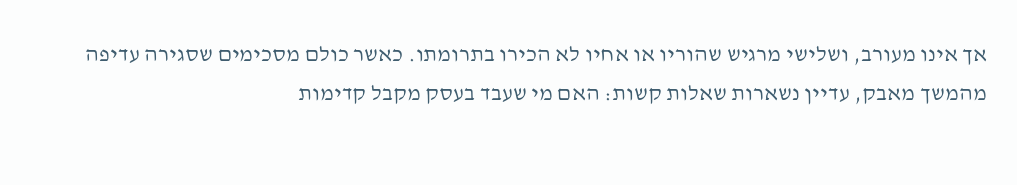אך אינו מעורב, ושלישי מרגיש שהוריו או אחיו לא הכירו בתרומתו. כאשר כולם מסכימים שסגירה עדיפה מהמשך מאבק, עדיין נשארות שאלות קשות: האם מי שעבד בעסק מקבל קדימות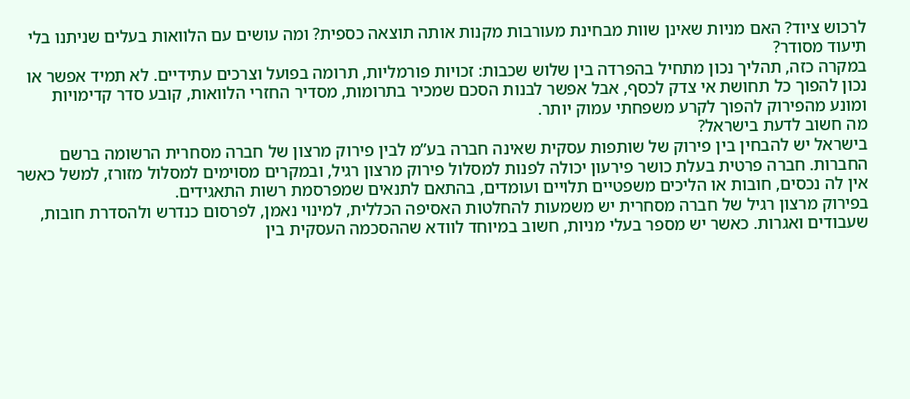לרכוש ציוד? האם מניות שאינן שוות מבחינת מעורבות מקנות אותה תוצאה כספית? ומה עושים עם הלוואות בעלים שניתנו בלי תיעוד מסודר?
במקרה כזה, תהליך נכון מתחיל בהפרדה בין שלוש שכבות: זכויות פורמליות, תרומה בפועל וצרכים עתידיים. לא תמיד אפשר או נכון להפוך כל תחושת אי צדק לכסף, אבל אפשר לבנות הסכם שמכיר בתרומות, מסדיר החזרי הלוואות, קובע סדר קדימויות ומונע מהפירוק להפוך לקרע משפחתי עמוק יותר.
מה חשוב לדעת בישראל?
בישראל יש להבחין בין פירוק של שותפות עסקית שאינה חברה בע”מ לבין פירוק מרצון של חברה מסחרית הרשומה ברשם החברות. חברה פרטית בעלת כושר פירעון יכולה לפנות למסלול פירוק מרצון רגיל, ובמקרים מסוימים למסלול מזורז, למשל כאשר אין לה נכסים, חובות או הליכים משפטיים תלויים ועומדים, בהתאם לתנאים שמפרסמת רשות התאגידים.
בפירוק מרצון רגיל של חברה מסחרית יש משמעות להחלטות האסיפה הכללית, למינוי נאמן, לפרסום כנדרש ולהסדרת חובות, שעבודים ואגרות. כאשר יש מספר בעלי מניות, חשוב במיוחד לוודא שההסכמה העסקית בין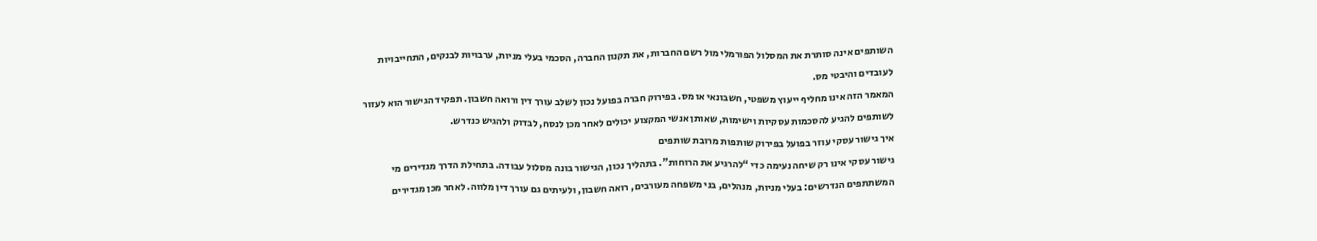השותפים אינה סותרת את המסלול הפורמלי מול רשם החברות, את תקנון החברה, הסכמי בעלי מניות, ערבויות לבנקים, התחייבויות לעובדים והיבטי מס.
המאמר הזה אינו מחליף ייעוץ משפטי, חשבונאי או מס. בפירוק חברה בפועל נכון לשלב עורך דין ורואה חשבון. תפקיד הגישור הוא לעזור לשותפים להגיע להסכמות עסקיות וישימות, שאותן אנשי המקצוע יכולים לאחר מכן לנסח, לבדוק ולהגיש כנדרש.
איך גישור עסקי עוזר בפועל בפירוק שותפות מרובת שותפים
גישור עסקי אינו רק שיחה נעימה כדי “להרגיע את הרוחות”. בתהליך נכון, הגישור בונה מסלול עבודה. בתחילת הדרך מגדירים מי המשתתפים הנדרשים: בעלי מניות, מנהלים, בני משפחה מעורבים, רואה חשבון, ולעיתים גם עורך דין מלווה. לאחר מכן מגדירים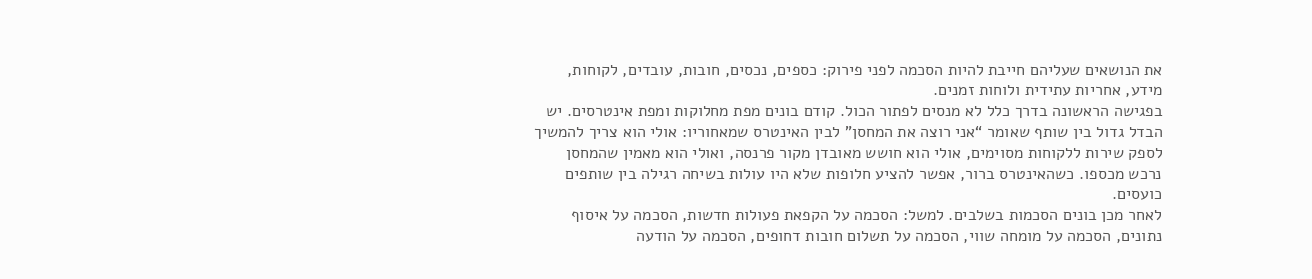את הנושאים שעליהם חייבת להיות הסכמה לפני פירוק: כספים, נכסים, חובות, עובדים, לקוחות, מידע, אחריות עתידית ולוחות זמנים.
בפגישה הראשונה בדרך כלל לא מנסים לפתור הכול. קודם בונים מפת מחלוקות ומפת אינטרסים. יש הבדל גדול בין שותף שאומר “אני רוצה את המחסן” לבין האינטרס שמאחוריו: אולי הוא צריך להמשיך לספק שירות ללקוחות מסוימים, אולי הוא חושש מאובדן מקור פרנסה, ואולי הוא מאמין שהמחסן נרכש מכספו. כשהאינטרס ברור, אפשר להציע חלופות שלא היו עולות בשיחה רגילה בין שותפים כועסים.
לאחר מכן בונים הסכמות בשלבים. למשל: הסכמה על הקפאת פעולות חדשות, הסכמה על איסוף נתונים, הסכמה על מומחה שווי, הסכמה על תשלום חובות דחופים, הסכמה על הודעה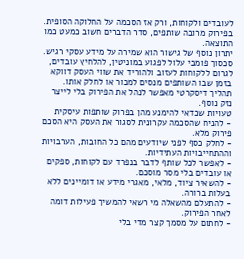לעובדים ולקוחות, ורק אז הסכמה על החלוקה הסופית. בפירוק מרובה שותפים, סדר הדברים חשוב כמעט כמו התוצאה.
יתרון נוסף של גישור הוא שמירה על מידע עסקי רגיש. סכסוך פומבי עלול לפגוע במוניטין, להלחיץ עובדים, לגרום ללקוחות לעזוב ולהוריד את שווי העסק דווקא בזמן שבו השותפים מנסים למכור או לחלק אותו. תהליך דיסקרטי מאפשר לנהל את הפירוק בלי לייצר נזק נוסף.
טעויות שכדאי להימנע מהן בפרוק שותפות עיסקית
- להניח שהסכמה עקרונית לסגור את העסק היא הסכם פירוק מלא.
- לחלק כסף לפני שיודעים מהם כל החובות, הערבויות וההתחייבויות העתידיות.
- לאפשר לכל שותף לדבר בנפרד עם לקוחות, ספקים או עובדים בלי מסר מוסכם.
- להשאיר ציוד, מלאי, מאגרי מידע או דומיינים ללא בעלות ברורה.
- להתעלם מהשאלה מי רשאי להמשיך פעילות דומה לאחר הפירוק.
- לחתום על מסמך קצר מדי בלי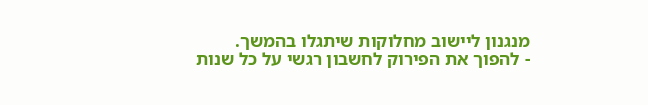מנגנון ליישוב מחלוקות שיתגלו בהמשך.
- להפוך את הפירוק לחשבון רגשי על כל שנות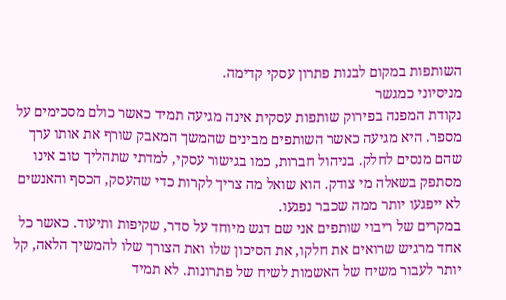השותפות במקום לבנות פתרון עסקי קדימה.
מניסיוני כמגשר
נקודת המפנה בפירוק שותפות עסקית אינה מגיעה תמיד כאשר כולם מסכימים על מספר. היא מגיעה כאשר השותפים מבינים שהמשך המאבק שורף את אותו ערך שהם מנסים לחלק. בניהול חברות, כמו בגישור עסקי, למדתי שתהליך טוב אינו מסתפק בשאלה מי צודק. הוא שואל מה צריך לקרות כדי שהעסק, הכסף והאנשים לא ייפגעו יותר ממה שכבר נפגעו.
במקרים של ריבוי שותפים אני שם דגש מיוחד על סדר, שקיפות ותיעוד. כאשר כל אחד מרגיש שרואים את חלקו, את הסיכון שלו ואת הצורך שלו להמשיך הלאה, קל יותר לעבור משיח של האשמות לשיח של פתרונות. לא תמיד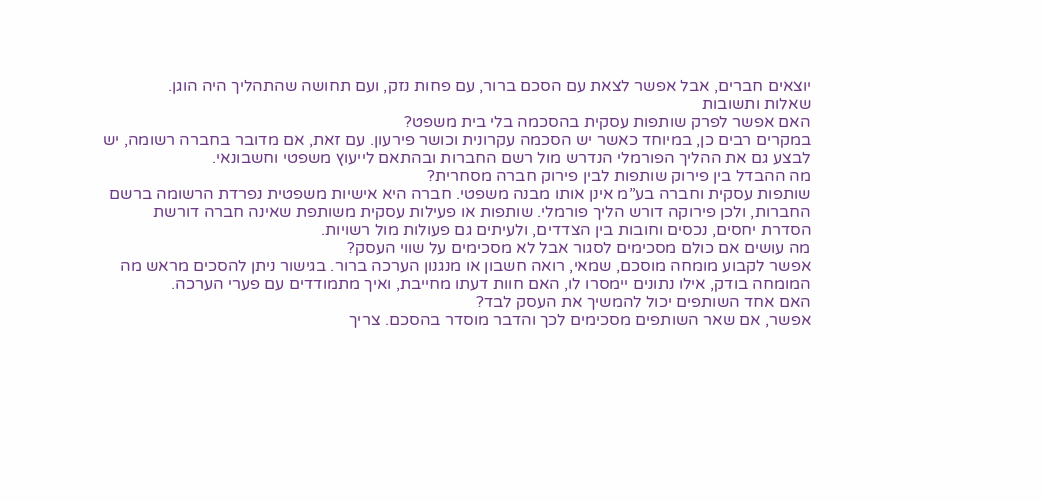יוצאים חברים, אבל אפשר לצאת עם הסכם ברור, עם פחות נזק, ועם תחושה שהתהליך היה הוגן.
שאלות ותשובות
האם אפשר לפרק שותפות עסקית בהסכמה בלי בית משפט?
במקרים רבים כן, במיוחד כאשר יש הסכמה עקרונית וכושר פירעון. עם זאת, אם מדובר בחברה רשומה, יש לבצע גם את ההליך הפורמלי הנדרש מול רשם החברות ובהתאם לייעוץ משפטי וחשבונאי.
מה ההבדל בין פירוק שותפות לבין פירוק חברה מסחרית?
שותפות עסקית וחברה בע”מ אינן אותו מבנה משפטי. חברה היא אישיות משפטית נפרדת הרשומה ברשם החברות, ולכן פירוקה דורש הליך פורמלי. שותפות או פעילות עסקית משותפת שאינה חברה דורשת הסדרת יחסים, נכסים וחובות בין הצדדים, ולעיתים גם פעולות מול רשויות.
מה עושים אם כולם מסכימים לסגור אבל לא מסכימים על שווי העסק?
אפשר לקבוע מומחה מוסכם, שמאי, רואה חשבון או מנגנון הערכה ברור. בגישור ניתן להסכים מראש מה המומחה בודק, אילו נתונים יימסרו לו, האם חוות דעתו מחייבת, ואיך מתמודדים עם פערי הערכה.
האם אחד השותפים יכול להמשיך את העסק לבד?
אפשר, אם שאר השותפים מסכימים לכך והדבר מוסדר בהסכם. צריך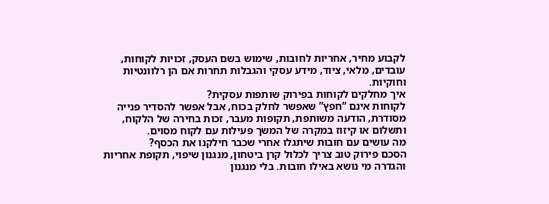לקבוע מחיר, אחריות לחובות, שימוש בשם העסק, זכויות לקוחות, עובדים, מלאי, ציוד, מידע עסקי והגבלות תחרות אם הן רלוונטיות וחוקיות.
איך מחלקים לקוחות בפירוק שותפות עסקית?
לקוחות אינם “חפץ” שאפשר לחלק בכוח, אבל אפשר להסדיר פנייה מסודרת, הודעה משותפת, תקופות מעבר, זכות בחירה של הלקוח, ותשלום או קיזוז במקרה של המשך פעילות עם לקוח מסוים.
מה עושים עם חובות שיתגלו אחרי שכבר חילקנו את הכסף?
הסכם פירוק טוב צריך לכלול קרן ביטחון, מנגנון שיפוי, תקופת אחריות והגדרה מי נושא באילו חובות. בלי מנגנון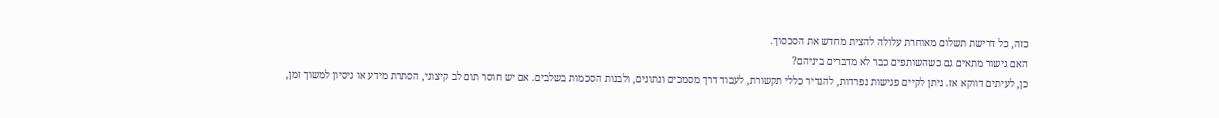כזה, כל דרישת תשלום מאוחרת עלולה להצית מחדש את הסכסוך.
האם גישור מתאים גם כשהשותפים כבר לא מדברים ביניהם?
כן, לעיתים דווקא אז. ניתן לקיים פגישות נפרדות, להגדיר כללי תקשורת, לעבוד דרך מסמכים ונתונים, ולבנות הסכמות בשלבים. אם יש חוסר תום לב קיצוני, הסתרת מידע או ניסיון למשוך זמן,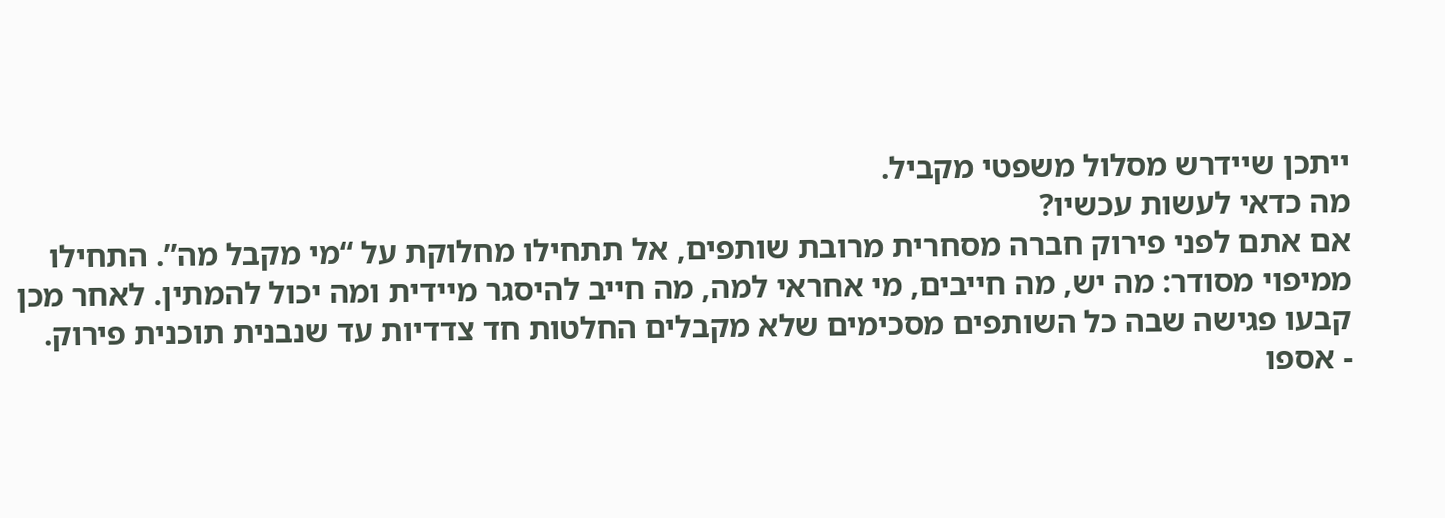ייתכן שיידרש מסלול משפטי מקביל.
מה כדאי לעשות עכשיו?
אם אתם לפני פירוק חברה מסחרית מרובת שותפים, אל תתחילו מחלוקת על “מי מקבל מה”. התחילו ממיפוי מסודר: מה יש, מה חייבים, מי אחראי למה, מה חייב להיסגר מיידית ומה יכול להמתין. לאחר מכן קבעו פגישה שבה כל השותפים מסכימים שלא מקבלים החלטות חד צדדיות עד שנבנית תוכנית פירוק.
- אספו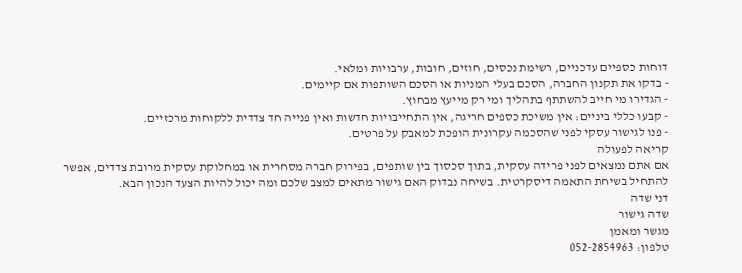דוחות כספיים עדכניים, רשימת נכסים, חוזים, חובות, ערבויות ומלאי.
- בדקו את תקנון החברה, הסכם בעלי המניות או הסכם השותפות אם קיימים.
- הגדירו מי חייב להשתתף בתהליך ומי רק מייעץ מבחוץ.
- קבעו כללי ביניים: אין משיכת כספים חריגה, אין התחייבויות חדשות ואין פנייה חד צדדית ללקוחות מרכזיים.
- פנו לגישור עסקי לפני שהסכמה עקרונית הופכת למאבק על פרטים.
קריאה לפעולה
אם אתם נמצאים לפני פרידה עסקית, בתוך סכסוך בין שותפים, בפירוק חברה מסחרית או במחלוקת עסקית מרובת צדדים, אפשר להתחיל בשיחת התאמה דיסקרטית. בשיחה נבדוק האם גישור מתאים למצב שלכם ומה יכול להיות הצעד הנכון הבא.
דני שדה
שדה גישור
מגשר ומאמן
טלפון: 052-2854963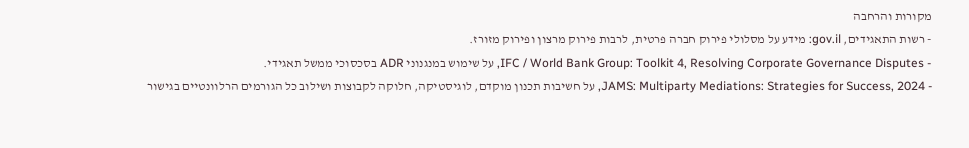מקורות והרחבה
- רשות התאגידים, gov.il: מידע על מסלולי פירוק חברה פרטית, לרבות פירוק מרצון ופירוק מזורז.
- IFC / World Bank Group: Toolkit 4, Resolving Corporate Governance Disputes, על שימוש במנגנוני ADR בסכסוכי ממשל תאגידי.
- JAMS: Multiparty Mediations: Strategies for Success, 2024, על חשיבות תכנון מוקדם, לוגיסטיקה, חלוקה לקבוצות ושילוב כל הגורמים הרלוונטיים בגישור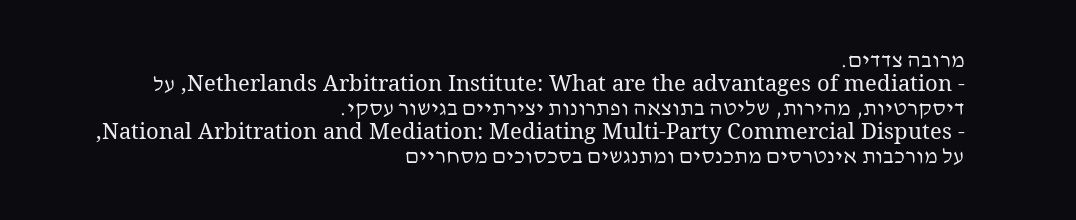מרובה צדדים.
- Netherlands Arbitration Institute: What are the advantages of mediation, על דיסקרטיות, מהירות, שליטה בתוצאה ופתרונות יצירתיים בגישור עסקי.
- National Arbitration and Mediation: Mediating Multi-Party Commercial Disputes, על מורכבות אינטרסים מתכנסים ומתנגשים בסכסוכים מסחריים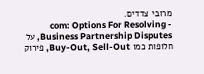מרובי צדדים.
- com: Options For Resolving Business Partnership Disputes, על חלופות כמו Buy-Out, Sell-Out, פירוק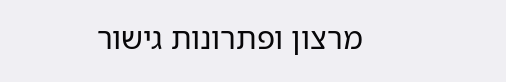מרצון ופתרונות גישור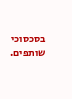בסכסוכי שותפים.